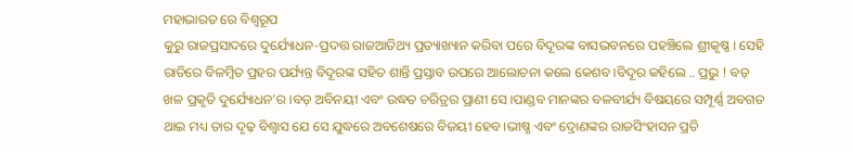ମହାଭାରତ ରେ ବିଶ୍ଵରୂପ
କୁରୁ ରାଜପ୍ରସାଦରେ ଦୁର୍ଯ୍ୟୋଧନ-ପ୍ରଦତ୍ତ ରାଜଆତିଥ୍ୟ ପ୍ରତ୍ୟାଖ୍ୟାନ କରିବା ପରେ ବିଦୂରଙ୍କ ବାସଭବନରେ ପହଞ୍ଚିଲେ ଶ୍ରୀକୃଷ୍ଣ। ସେହି ରାତିରେ ବିଳମ୍ବିତ ପ୍ରହର ପର୍ଯ୍ୟନ୍ତ ବିଦୂରଙ୍କ ସହିତ ଶାନ୍ତି ପ୍ରସ୍ତାବ ଉପରେ ଆଲୋଚନା କଲେ କେଶବ।ବିଦୂର କହିଲେ .. ପ୍ରଭୁ ! ବଡ଼ ଖଳ ପ୍ରକୃତି ଦୁର୍ଯ୍ୟୋଧନ’ର।ବଡ଼ ଅବିନୟୀ ଏବଂ ଉଦ୍ଧତ ଚରିତ୍ରର ପ୍ରାଣୀ ସେ।ପାଣ୍ଡବ ମାନଙ୍କର ବଳବୀର୍ଯ୍ୟ ବିଷୟରେ ସମ୍ପୂର୍ଣ୍ଣ ଅବଗତ ଥାଇ ମଧ୍ୟ ତାର ଦୃଢ଼ ବିଶ୍ବାସ ଯେ ସେ ଯୁଦ୍ଧରେ ଅବଶେଷରେ ବିଜୟୀ ହେବ।ଭୀଷ୍ମ ଏବଂ ଦ୍ରୋଣଙ୍କର ରାଜସିଂହାସନ ପ୍ରତି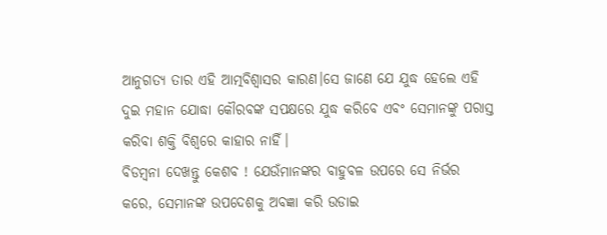ଆନୁଗତ୍ୟ ତାର ଏହି ଆତ୍ମବିଶ୍ବାସର କାରଣ।ସେ ଜାଣେ ଯେ ଯୁଦ୍ଧ ହେଲେ ଏହି ଦୁଇ ମହାନ ଯୋଦ୍ଧା କୌରବଙ୍କ ସପକ୍ଷରେ ଯୁଦ୍ଧ କରିବେ ଏବଂ ସେମାନଙ୍କୁ ପରାସ୍ତ କରିବା ଶକ୍ତି ବିଶ୍ବରେ କାହାର ନାହିଁ।
ବିଡମ୍ବନା ଦେଖନ୍ତୁ କେଶବ ! ଯେଉଁମାନଙ୍କର ବାହୁବଳ ଉପରେ ସେ ନିର୍ଭର କରେ, ସେମାନଙ୍କ ଉପଦେଶକୁ ଅବଜ୍ଞା କରି ଉଡାଇ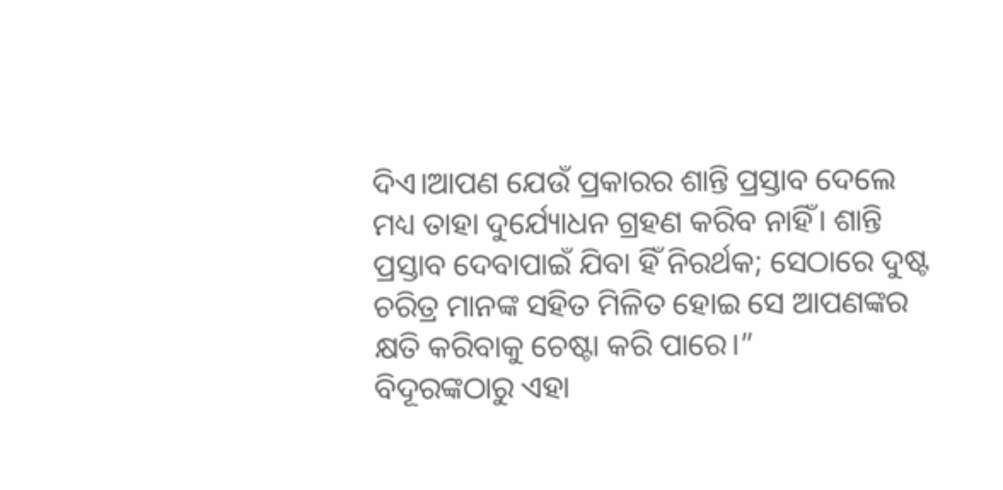ଦିଏ।ଆପଣ ଯେଉଁ ପ୍ରକାରର ଶାନ୍ତି ପ୍ରସ୍ତାବ ଦେଲେ ମଧ୍ୟ ତାହା ଦୁର୍ଯ୍ୟୋଧନ ଗ୍ରହଣ କରିବ ନାହିଁ। ଶାନ୍ତି ପ୍ରସ୍ତାବ ଦେବାପାଇଁ ଯିବା ହିଁ ନିରର୍ଥକ; ସେଠାରେ ଦୁଷ୍ଟ ଚରିତ୍ର ମାନଙ୍କ ସହିତ ମିଳିତ ହୋଇ ସେ ଆପଣଙ୍କର କ୍ଷତି କରିବାକୁ ଚେଷ୍ଟା କରି ପାରେ।”
ବିଦୂରଙ୍କଠାରୁ ଏହା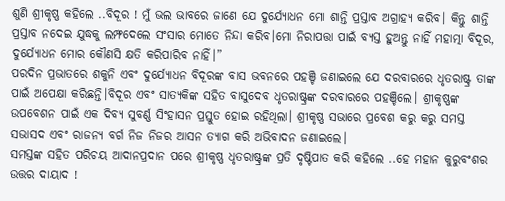ଶୁଣି ଶ୍ରୀକୃଷ୍ଣ କହିଲେ ..ବିଦୂର ! ମୁଁ ଭଲ ଭାବରେ ଜାଣେ ଯେ ଦୁର୍ଯ୍ୟୋଧନ ମୋ ଶାନ୍ତି ପ୍ରସ୍ତାବ ଅଗ୍ରାହ୍ୟ କରିବ। କିନ୍ତୁ ଶାନ୍ତି ପ୍ରସ୍ତାବ ନଦେଇ ଯୁଦ୍ଧକୁ ଲମ୍ଫଦେଲେ ସଂସାର ମୋତେ ନିନ୍ଦା କରିବ।ମୋ ନିରାପତ୍ତା ପାଇଁ ବ୍ୟସ୍ତ ହୁଅନ୍ତୁ ନାହିଁ ମହାତ୍ମା ବିଦୂର, ଦୁର୍ଯ୍ୟୋଧନ ମୋର କୌଣସି କ୍ଷତି କରିପାରିବ ନାହିଁ।”
ପରଦିନ ପ୍ରଭାତରେ ଶକୁନି ଏବଂ ଦୁର୍ଯ୍ୟୋଧନ ବିଦୂରଙ୍କ ବାସ ଭବନରେ ପହଞ୍ଚି ଜଣାଇଲେ ଯେ ଦରବାରରେ ଧୃତରାଷ୍ଟ୍ର ତାଙ୍କ ପାଇଁ ଅପେକ୍ଷା କରିଛନ୍ତି।ବିଦୂର ଏବଂ ସାତ୍ୟକିଙ୍କ ସହିତ ବାସୁଦେବ ଧୃତରାଷ୍ଟ୍ରଙ୍କ ଦରବାରରେ ପହଞ୍ଚିଲେ। ଶ୍ରୀକୃଷ୍ଣଙ୍କ ଉପବେଶନ ପାଇଁ ଏକ ଦିବ୍ୟ ସୁବର୍ଣ୍ଣ ସିଂହାସନ ପ୍ରସ୍ତୁତ ହୋଇ ରହିଥିଲା। ଶ୍ରୀକୃଷ୍ଣ ସଭାରେ ପ୍ରବେଶ କରୁ କରୁ ସମସ୍ତ ସଭାସଦ ଏବଂ ରାଜନ୍ୟ ବର୍ଗ ନିଜ ନିଜର ଆସନ ତ୍ୟାଗ କରି ଅଭିବାଦନ ଜଣାଇଲେ।
ସମସ୍ତଙ୍କ ସହିତ ପରିଚୟ ଆଦାନପ୍ରଦାନ ପରେ ଶ୍ରୀକୃଷ୍ଣ ଧୃତରାଷ୍ଟ୍ରଙ୍କ ପ୍ରତି ଦୃଷ୍ଟିପାତ କରି କହିଲେ ..ହେ ମହାନ କୁରୁବଂଶର ଉତ୍ତର ଦାୟାଦ !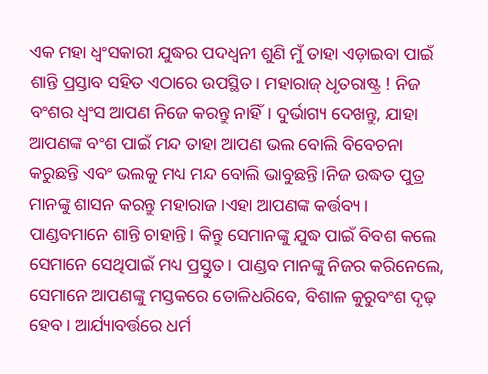ଏକ ମହା ଧ୍ବଂସକାରୀ ଯୁଦ୍ଧର ପଦଧ୍ବନୀ ଶୁଣି ମୁଁ ତାହା ଏଡ଼ାଇବା ପାଇଁ ଶାନ୍ତି ପ୍ରସ୍ତାବ ସହିତ ଏଠାରେ ଉପସ୍ଥିତ। ମହାରାଜ୍ ଧୃତରାଷ୍ଟ୍ର ! ନିଜ ବଂଶର ଧ୍ବଂସ ଆପଣ ନିଜେ କରନ୍ତୁ ନାହିଁ। ଦୁର୍ଭାଗ୍ୟ ଦେଖନ୍ତୁ, ଯାହା ଆପଣଙ୍କ ବଂଶ ପାଇଁ ମନ୍ଦ ତାହା ଆପଣ ଭଲ ବୋଲି ବିବେଚନା କରୁଛନ୍ତି ଏବଂ ଭଲକୁ ମଧ୍ୟ ମନ୍ଦ ବୋଲି ଭାବୁଛନ୍ତି।ନିଜ ଉଦ୍ଧତ ପୁତ୍ର ମାନଙ୍କୁ ଶାସନ କରନ୍ତୁ ମହାରାଜ।ଏହା ଆପଣଙ୍କ କର୍ତ୍ତବ୍ୟ। ପାଣ୍ଡବମାନେ ଶାନ୍ତି ଚାହାନ୍ତି। କିନ୍ତୁ ସେମାନଙ୍କୁ ଯୁଦ୍ଧ ପାଇଁ ବିବଶ କଲେ ସେମାନେ ସେଥିପାଇଁ ମଧ୍ୟ ପ୍ରସ୍ତୁତ। ପାଣ୍ଡବ ମାନଙ୍କୁ ନିଜର କରିନେଲେ, ସେମାନେ ଆପଣଙ୍କୁ ମସ୍ତକରେ ତୋଳିଧରିବେ, ବିଶାଳ କୁରୁବଂଶ ଦୃଢ଼ ହେବ। ଆର୍ଯ୍ୟାବର୍ତ୍ତରେ ଧର୍ମ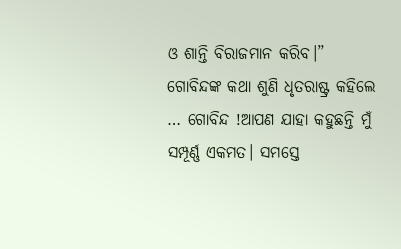ଓ ଶାନ୍ତି ବିରାଜମାନ କରିବ।”
ଗୋବିନ୍ଦଙ୍କ କଥା ଶୁଣି ଧୃତରାଷ୍ଟ୍ର କହିଲେ … ଗୋବିନ୍ଦ !ଆପଣ ଯାହା କହୁଛନ୍ତି ମୁଁ ସମ୍ପୂର୍ଣ୍ଣ ଏକମତ। ସମସ୍ତେ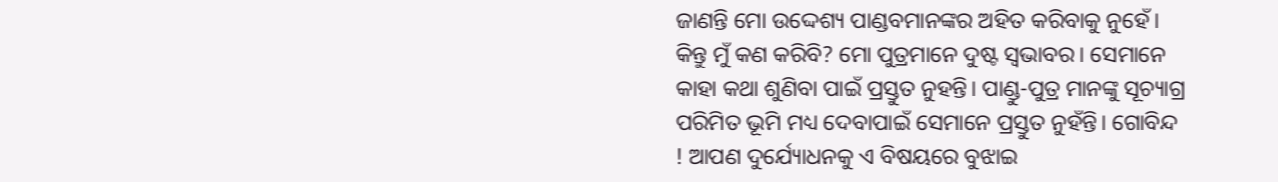ଜାଣନ୍ତି ମୋ ଉଦ୍ଦେଶ୍ୟ ପାଣ୍ଡବମାନଙ୍କର ଅହିତ କରିବାକୁ ନୁହେଁ। କିନ୍ତୁ ମୁଁ କଣ କରିବି? ମୋ ପୁତ୍ରମାନେ ଦୁଷ୍ଟ ସ୍ୱଭାବର। ସେମାନେ କାହା କଥା ଶୁଣିବା ପାଇଁ ପ୍ରସ୍ତୁତ ନୁହନ୍ତି। ପାଣ୍ଡୁ-ପୁତ୍ର ମାନଙ୍କୁ ସୂଚ୍ୟାଗ୍ର ପରିମିତ ଭୂମି ମଧ୍ୟ ଦେବାପାଇଁ ସେମାନେ ପ୍ରସ୍ତୁତ ନୁହଁନ୍ତି। ଗୋବିନ୍ଦ ! ଆପଣ ଦୁର୍ଯ୍ୟୋଧନକୁ ଏ ବିଷୟରେ ବୁଝାଇ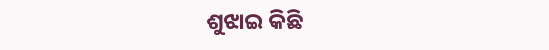ଶୁଝାଇ କିଛି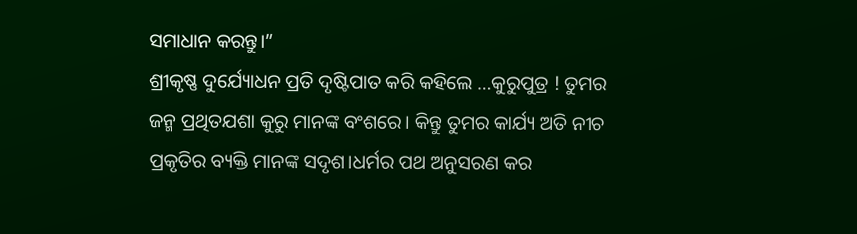ସମାଧାନ କରନ୍ତୁ।”
ଶ୍ରୀକୃଷ୍ଣ ଦୁର୍ଯ୍ୟୋଧନ ପ୍ରତି ଦୃଷ୍ଟିପାତ କରି କହିଲେ …କୁରୁପୁତ୍ର ! ତୁମର ଜନ୍ମ ପ୍ରଥିତଯଶା କୁରୁ ମାନଙ୍କ ବଂଶରେ। କିନ୍ତୁ ତୁମର କାର୍ଯ୍ୟ ଅତି ନୀଚ ପ୍ରକୃତିର ବ୍ୟକ୍ତି ମାନଙ୍କ ସଦୃଶ।ଧର୍ମର ପଥ ଅନୁସରଣ କର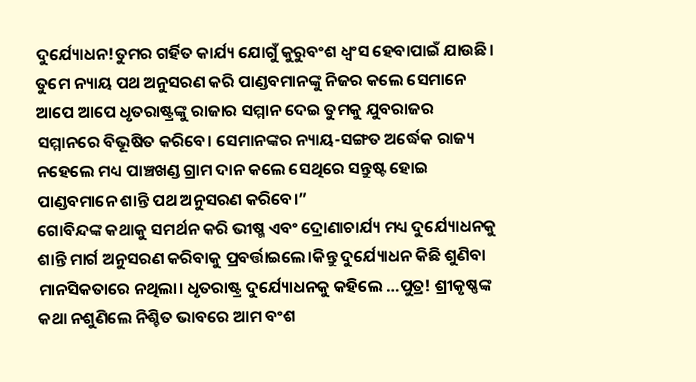ଦୁର୍ଯ୍ୟୋଧନ!ତୁମର ଗର୍ହିତ କାର୍ଯ୍ୟ ଯୋଗୁଁ କୁରୁବଂଶ ଧ୍ବଂସ ହେବାପାଇଁ ଯାଉଛି। ତୁମେ ନ୍ୟାୟ ପଥ ଅନୁସରଣ କରି ପାଣ୍ଡବମାନଙ୍କୁ ନିଜର କଲେ ସେମାନେ ଆପେ ଆପେ ଧୃତରାଷ୍ଟ୍ରଙ୍କୁ ରାଜାର ସମ୍ମାନ ଦେଇ ତୁମକୁ ଯୁବରାଜର ସମ୍ମାନରେ ବିଭୂଷିତ କରିବେ। ସେମାନଙ୍କର ନ୍ୟାୟ-ସଙ୍ଗତ ଅର୍ଦ୍ଧେକ ରାଜ୍ୟ ନହେଲେ ମଧ୍ୟ ପାଞ୍ଚଖଣ୍ଡ ଗ୍ରାମ ଦାନ କଲେ ସେଥିରେ ସନ୍ତୁଷ୍ଟ ହୋଇ ପାଣ୍ଡବମାନେ ଶାନ୍ତି ପଥ ଅନୁସରଣ କରିବେ।”
ଗୋବିନ୍ଦଙ୍କ କଥାକୁ ସମର୍ଥନ କରି ଭୀଷ୍ମ ଏବଂ ଦ୍ରୋଣାଚାର୍ଯ୍ୟ ମଧ୍ୟ ଦୁର୍ଯ୍ୟୋଧନକୁ ଶାନ୍ତି ମାର୍ଗ ଅନୁସରଣ କରିବାକୁ ପ୍ରବର୍ତ୍ତାଇଲେ।କିନ୍ତୁ ଦୁର୍ଯ୍ୟୋଧନ କିଛି ଶୁଣିବା ମାନସିକତାରେ ନଥିଲା। ଧୃତରାଷ୍ଟ୍ର ଦୁର୍ଯ୍ୟୋଧନକୁ କହିଲେ …ପୁତ୍ର! ଶ୍ରୀକୃଷ୍ଣଙ୍କ କଥା ନଶୁଣିଲେ ନିଶ୍ଚିତ ଭାବରେ ଆମ ବଂଶ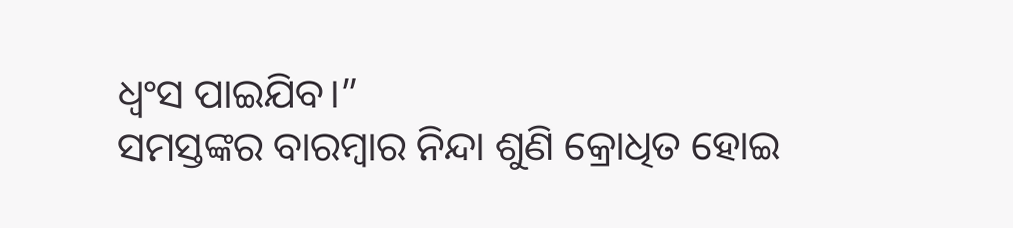ଧ୍ବଂସ ପାଇଯିବ।”
ସମସ୍ତଙ୍କର ବାରମ୍ବାର ନିନ୍ଦା ଶୁଣି କ୍ରୋଧିତ ହୋଇ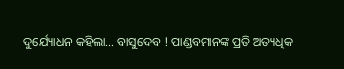ଦୁର୍ଯ୍ୟୋଧନ କହିଲା… ବାସୁଦେବ ! ପାଣ୍ଡବମାନଙ୍କ ପ୍ରତି ଅତ୍ୟଧିକ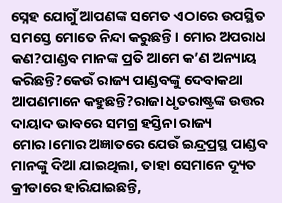ସ୍ନେହ ଯୋଗୁଁ ଆପଣଙ୍କ ସମେତ ଏଠାରେ ଉପସ୍ଥିତ ସମସ୍ତେ ମୋତେ ନିନ୍ଦା କରୁଛନ୍ତି। ମୋର ଅପରାଧ କଣ?ପାଣ୍ଡବ ମାନଙ୍କ ପ୍ରତି ଆମେ କ’ଣ ଅନ୍ୟାୟ କରିଛନ୍ତି?କେଉଁ ରାଜ୍ୟ ପାଣ୍ଡବଙ୍କୁ ଦେବାକଥା ଆପଣମାନେ କହୁଛନ୍ତି?ରାଜା ଧୃତରାଷ୍ଟ୍ରଙ୍କ ଉତ୍ତର ଦାୟାଦ ଭାବରେ ସମଗ୍ର ହସ୍ତିନା ରାଜ୍ୟ ମୋର।ମୋର ଅଜ୍ଞାତରେ ଯେଉଁ ଇନ୍ଦ୍ରପ୍ରସ୍ଥ ପାଣ୍ଡବ ମାନଙ୍କୁ ଦିଆ ଯାଇଥିଲା, ତାହା ସେମାନେ ଦ୍ୟୂତ କ୍ରୀଡାରେ ହାରିଯାଇଛନ୍ତି,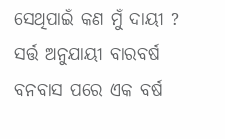ସେଥିପାଇଁ କଣ ମୁଁ ଦାୟୀ ?
ସର୍ତ୍ତ ଅନୁଯାୟୀ ବାରବର୍ଷ ବନବାସ ପରେ ଏକ ବର୍ଷ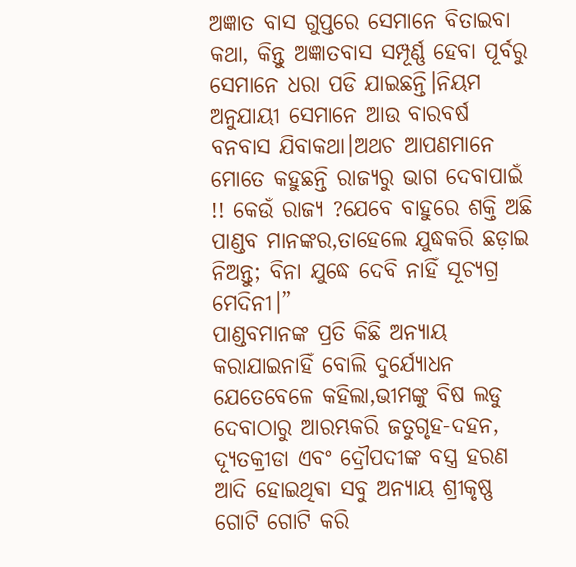ଅଜ୍ଞାତ ବାସ ଗୁପ୍ତରେ ସେମାନେ ବିତାଇବା କଥା, କିନ୍ତୁ ଅଜ୍ଞାତବାସ ସମ୍ପୂର୍ଣ୍ଣ ହେବା ପୂର୍ବରୁ ସେମାନେ ଧରା ପଡି ଯାଇଛନ୍ତି।ନିୟମ ଅନୁଯାୟୀ ସେମାନେ ଆଉ ବାରବର୍ଷ ବନବାସ ଯିବାକଥା।ଅଥଚ ଆପଣମାନେ ମୋତେ କହୁଛନ୍ତି ରାଜ୍ୟରୁ ଭାଗ ଦେବାପାଇଁ !! କେଉଁ ରାଜ୍ୟ ?ଯେବେ ବାହୁରେ ଶକ୍ତି ଅଛି ପାଣ୍ଡବ ମାନଙ୍କର,ତାହେଲେ ଯୁଦ୍ଧକରି ଛଡ଼ାଇ ନିଅନ୍ତୁ; ବିନା ଯୁଦ୍ଧେ ଦେବି ନାହିଁ ସୂଚ୍ୟଗ୍ର ମେଦିନୀ।”
ପାଣ୍ଡବମାନଙ୍କ ପ୍ରତି କିଛି ଅନ୍ୟାୟ କରାଯାଇନାହିଁ ବୋଲି ଦୁର୍ଯ୍ୟୋଧନ ଯେତେବେଳେ କହିଲା,ଭୀମଙ୍କୁ ବିଷ ଲଡୁ ଦେବାଠାରୁ ଆରମ୍ଭକରି ଜତୁଗୃହ-ଦହନ, ଦ୍ୟୂତକ୍ରୀଡା ଏବଂ ଦ୍ରୌପଦୀଙ୍କ ବସ୍ତ୍ର ହରଣ ଆଦି ହୋଇଥିଵା ସବୁ ଅନ୍ୟାୟ ଶ୍ରୀକୃଷ୍ଣ ଗୋଟି ଗୋଟି କରି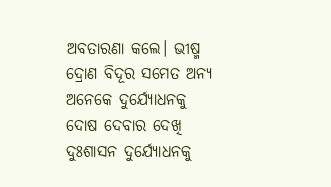ଅବତାରଣା କଲେ। ଭୀଷ୍ମ ଦ୍ରୋଣ ବିଦୂର ସମେତ ଅନ୍ୟ ଅନେକେ ଦୁର୍ଯ୍ୟୋଧନକୁ ଦୋଷ ଦେବାର ଦେଖି ଦୁଃଶାସନ ଦୁର୍ଯ୍ୟୋଧନକୁ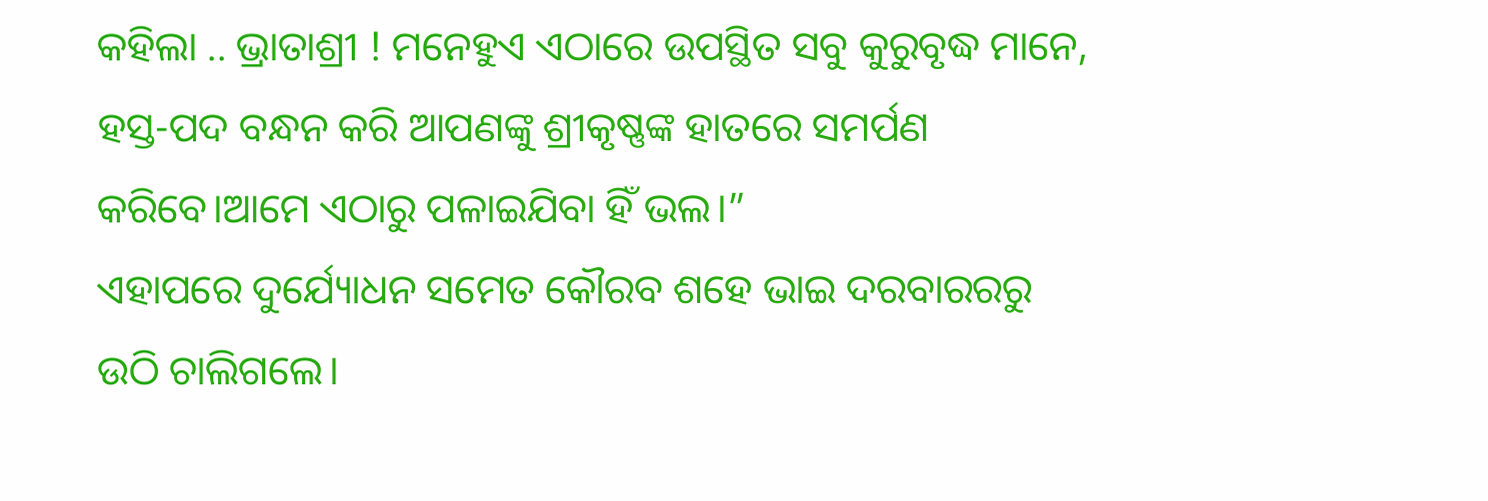କହିଲା .. ଭ୍ରାତାଶ୍ରୀ ! ମନେହୁଏ ଏଠାରେ ଉପସ୍ଥିତ ସବୁ କୁରୁବୃଦ୍ଧ ମାନେ, ହସ୍ତ-ପଦ ବନ୍ଧନ କରି ଆପଣଙ୍କୁ ଶ୍ରୀକୃଷ୍ଣଙ୍କ ହାତରେ ସମର୍ପଣ କରିବେ।ଆମେ ଏଠାରୁ ପଳାଇଯିବା ହିଁ ଭଲ।”
ଏହାପରେ ଦୁର୍ଯ୍ୟୋଧନ ସମେତ କୌରବ ଶହେ ଭାଇ ଦରବାରରରୁ ଉଠି ଚାଲିଗଲେ।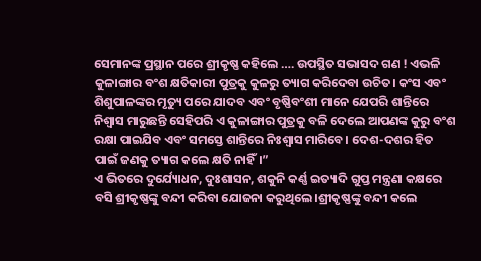ସେମାନଙ୍କ ପ୍ରସ୍ଥାନ ପରେ ଶ୍ରୀକୃଷ୍ଣ କହିଲେ …. ଉପସ୍ଥିତ ସଭାସଦ ଗଣ ! ଏଭଳି କୁଳାଙ୍ଗାର ବଂଶ କ୍ଷତିକାରୀ ପୁତ୍ରକୁ କୁଳରୁ ତ୍ୟାଗ କରିଦେବା ଉଚିତ। କଂସ ଏବଂ ଶିଶୁପାଳଙ୍କର ମୃତ୍ୟୁ ପରେ ଯାଦବ ଏବଂ ବୃଷ୍ଣିବଂଶୀ ମାନେ ଯେପରି ଶାନ୍ତିରେ ନିଶ୍ୱାସ ମାରୁଛନ୍ତି ସେହିପରି ଏ କୁଳାଙ୍ଗାର ପୁତ୍ରକୁ ବଳି ଦେଲେ ଆପଣଙ୍କ କୁରୁ ବଂଶ ରକ୍ଷା ପାଇଯିବ ଏବଂ ସମସ୍ତେ ଶାନ୍ତିରେ ନିଃଶ୍ବାସ ମାରିବେ। ଦେଶ-ଦଶର ହିତ ପାଇଁ ଜଣକୁ ତ୍ୟାଗ କଲେ କ୍ଷତି ନାହିଁ।”
ଏ ଭିତରେ ଦୁର୍ଯ୍ୟୋଧନ, ଦୁଃଶାସନ, ଶକୁନି କର୍ଣ୍ଣ ଇତ୍ୟାଦି ଗୁପ୍ତ ମନ୍ତ୍ରଣା କକ୍ଷରେ ବସି ଶ୍ରୀକୃଷ୍ଣଙ୍କୁ ବନ୍ଦୀ କରିବା ଯୋଜନା କରୁଥିଲେ।ଶ୍ରୀକୃଷ୍ଣଙ୍କୁ ବନ୍ଦୀ କଲେ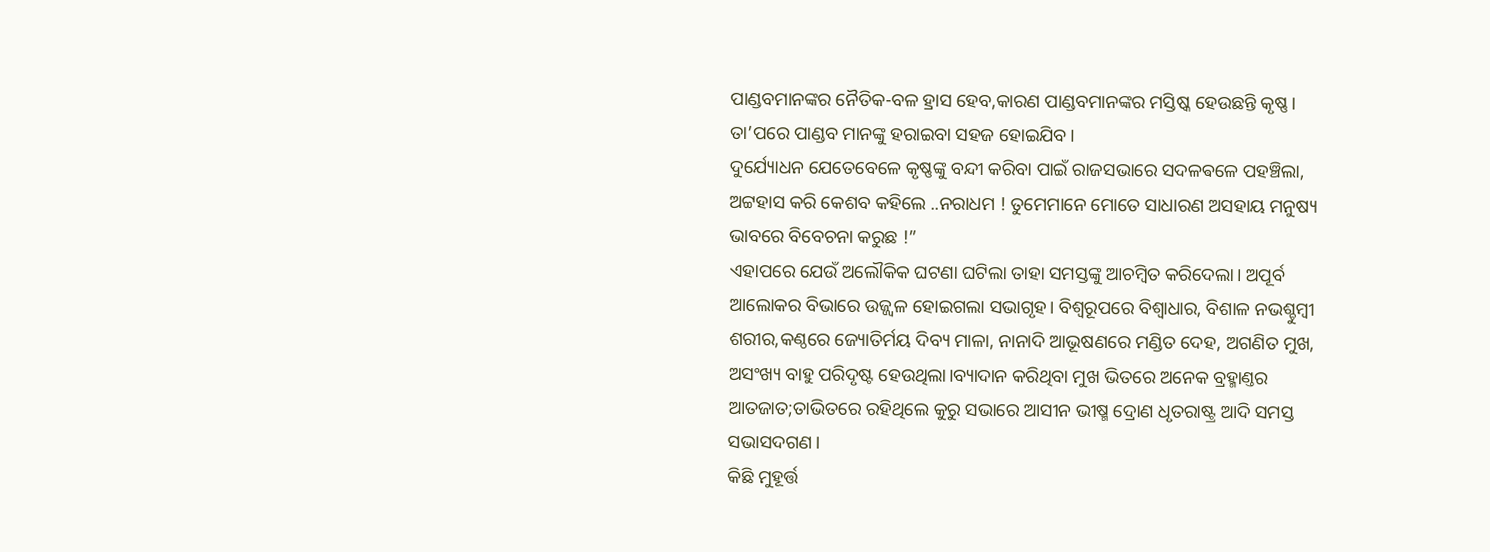ପାଣ୍ଡବମାନଙ୍କର ନୈତିକ-ବଳ ହ୍ରାସ ହେବ,କାରଣ ପାଣ୍ଡବମାନଙ୍କର ମସ୍ତିଷ୍କ ହେଉଛନ୍ତି କୃଷ୍ଣ। ତା’ପରେ ପାଣ୍ଡବ ମାନଙ୍କୁ ହରାଇବା ସହଜ ହୋଇଯିବ।
ଦୁର୍ଯ୍ୟୋଧନ ଯେତେବେଳେ କୃଷ୍ଣଙ୍କୁ ବନ୍ଦୀ କରିବା ପାଇଁ ରାଜସଭାରେ ସଦଳଵଳେ ପହଞ୍ଚିଲା, ଅଟ୍ଟହାସ କରି କେଶବ କହିଲେ ..ନରାଧମ ! ତୁମେମାନେ ମୋତେ ସାଧାରଣ ଅସହାୟ ମନୁଷ୍ୟ ଭାବରେ ବିବେଚନା କରୁଛ !”
ଏହାପରେ ଯେଉଁ ଅଲୌକିକ ଘଟଣା ଘଟିଲା ତାହା ସମସ୍ତଙ୍କୁ ଆଚମ୍ବିତ କରିଦେଲା। ଅପୂର୍ବ ଆଲୋକର ବିଭାରେ ଉଜ୍ଜ୍ୱଳ ହୋଇଗଲା ସଭାଗୃହ। ବିଶ୍ଵରୂପରେ ବିଶ୍ବାଧାର, ବିଶାଳ ନଭଶ୍ଚୁମ୍ବୀ ଶରୀର,କଣ୍ଠରେ ଜ୍ୟୋତିର୍ମୟ ଦିବ୍ୟ ମାଳା, ନାନାଦି ଆଭୂଷଣରେ ମଣ୍ଡିତ ଦେହ, ଅଗଣିତ ମୁଖ, ଅସଂଖ୍ୟ ବାହୁ ପରିଦୃଷ୍ଟ ହେଉଥିଲା।ବ୍ୟାଦାନ କରିଥିବା ମୁଖ ଭିତରେ ଅନେକ ବ୍ରହ୍ମାଣ୍ତର ଆତଜାତ;ତାଭିତରେ ରହିଥିଲେ କୁରୁ ସଭାରେ ଆସୀନ ଭୀଷ୍ମ ଦ୍ରୋଣ ଧୃତରାଷ୍ଟ୍ର ଆଦି ସମସ୍ତ ସଭାସଦଗଣ।
କିଛି ମୁହୂର୍ତ୍ତ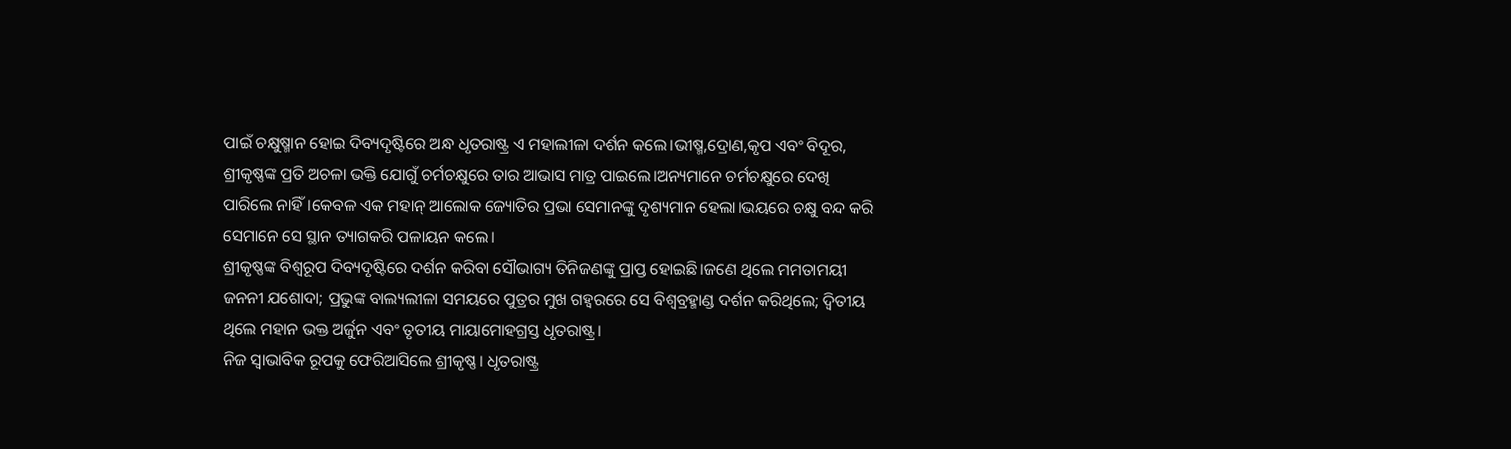ପାଇଁ ଚକ୍ଷୁଷ୍ମାନ ହୋଇ ଦିବ୍ୟଦୃଷ୍ଟିରେ ଅନ୍ଧ ଧୃତରାଷ୍ଟ୍ର ଏ ମହାଲୀଳା ଦର୍ଶନ କଲେ।ଭୀଷ୍ମ,ଦ୍ରୋଣ,କୃପ ଏବଂ ବିଦୂର, ଶ୍ରୀକୃଷ୍ଣଙ୍କ ପ୍ରତି ଅଚଳା ଭକ୍ତି ଯୋଗୁଁ ଚର୍ମଚକ୍ଷୁରେ ତାର ଆଭାସ ମାତ୍ର ପାଇଲେ।ଅନ୍ୟମାନେ ଚର୍ମଚକ୍ଷୁରେ ଦେଖି ପାରିଲେ ନାହିଁ।କେବଳ ଏକ ମହାନ୍ ଆଲୋକ ଜ୍ୟୋତିର ପ୍ରଭା ସେମାନଙ୍କୁ ଦୃଶ୍ୟମାନ ହେଲା।ଭୟରେ ଚକ୍ଷୁ ବନ୍ଦ କରି ସେମାନେ ସେ ସ୍ଥାନ ତ୍ୟାଗକରି ପଳାୟନ କଲେ।
ଶ୍ରୀକୃଷ୍ଣଙ୍କ ବିଶ୍ଵରୂପ ଦିବ୍ୟଦୃଷ୍ଟିରେ ଦର୍ଶନ କରିବା ସୌଭାଗ୍ୟ ତିନିଜଣଙ୍କୁ ପ୍ରାପ୍ତ ହୋଇଛି।ଜଣେ ଥିଲେ ମମତାମୟୀ ଜନନୀ ଯଶୋଦା; ପ୍ରଭୁଙ୍କ ବାଲ୍ୟଲୀଳା ସମୟରେ ପୁତ୍ରର ମୁଖ ଗହ୍ୱରରେ ସେ ବିଶ୍ବବ୍ରହ୍ମାଣ୍ଡ ଦର୍ଶନ କରିଥିଲେ; ଦ୍ବିତୀୟ ଥିଲେ ମହାନ ଭକ୍ତ ଅର୍ଜୁନ ଏବଂ ତୃତୀୟ ମାୟାମୋହଗ୍ରସ୍ତ ଧୃତରାଷ୍ଟ୍ର।
ନିଜ ସ୍ବାଭାବିକ ରୂପକୁ ଫେରିଆସିଲେ ଶ୍ରୀକୃଷ୍ଣ। ଧୃତରାଷ୍ଟ୍ର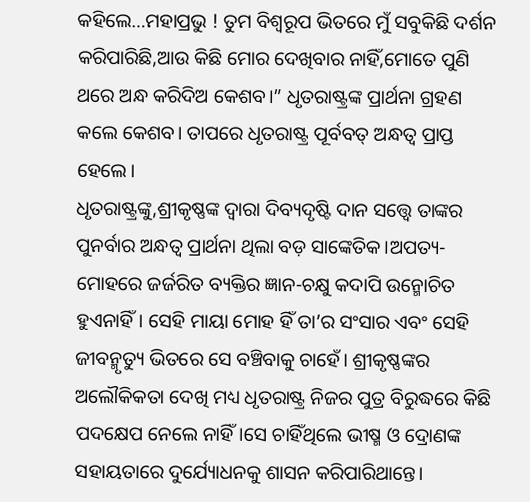କହିଲେ…ମହାପ୍ରଭୁ ! ତୁମ ବିଶ୍ଵରୂପ ଭିତରେ ମୁଁ ସବୁକିଛି ଦର୍ଶନ କରିପାରିଛି,ଆଉ କିଛି ମୋର ଦେଖିବାର ନାହିଁ,ମୋତେ ପୁଣି ଥରେ ଅନ୍ଧ କରିଦିଅ କେଶବ।” ଧୃତରାଷ୍ଟ୍ରଙ୍କ ପ୍ରାର୍ଥନା ଗ୍ରହଣ କଲେ କେଶବ। ତାପରେ ଧୃତରାଷ୍ଟ୍ର ପୂର୍ବବତ୍ ଅନ୍ଧତ୍ବ ପ୍ରାପ୍ତ ହେଲେ।
ଧୃତରାଷ୍ଟ୍ରଙ୍କୁ,ଶ୍ରୀକୃଷ୍ଣଙ୍କ ଦ୍ବାରା ଦିବ୍ୟଦୃଷ୍ଟି ଦାନ ସତ୍ତ୍ୱେ ତାଙ୍କର ପୁନର୍ବାର ଅନ୍ଧତ୍ବ ପ୍ରାର୍ଥନା ଥିଲା ବଡ଼ ସାଙ୍କେତିକ।ଅପତ୍ୟ-ମୋହରେ ଜର୍ଜରିତ ବ୍ୟକ୍ତିର ଜ୍ଞାନ-ଚକ୍ଷୁ କଦାପି ଉନ୍ମୋଚିତ ହୁଏନାହିଁ। ସେହି ମାୟା ମୋହ ହିଁ ତା’ର ସଂସାର ଏବଂ ସେହି ଜୀବନ୍ମୃତ୍ୟୁ ଭିତରେ ସେ ବଞ୍ଚିବାକୁ ଚାହେଁ। ଶ୍ରୀକୃଷ୍ଣଙ୍କର ଅଲୌକିକତା ଦେଖି ମଧ୍ୟ ଧୃତରାଷ୍ଟ୍ର ନିଜର ପୁତ୍ର ବିରୁଦ୍ଧରେ କିଛି ପଦକ୍ଷେପ ନେଲେ ନାହିଁ।ସେ ଚାହିଁଥିଲେ ଭୀଷ୍ମ ଓ ଦ୍ରୋଣଙ୍କ ସହାୟତାରେ ଦୁର୍ଯ୍ୟୋଧନକୁ ଶାସନ କରିପାରିଥାନ୍ତେ।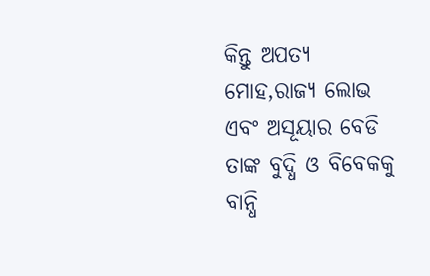କିନ୍ତୁ ଅପତ୍ୟ ମୋହ,ରାଜ୍ୟ ଲୋଭ ଏବଂ ଅସୂୟାର ବେଡି ତାଙ୍କ ବୁଦ୍ଧି ଓ ବିବେକକୁ ବାନ୍ଧି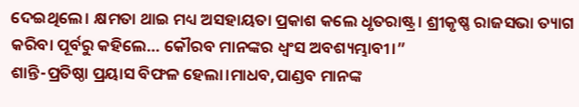ଦେଇଥିଲେ। କ୍ଷମତା ଥାଇ ମଧ୍ୟ ଅସହାୟତା ପ୍ରକାଶ କଲେ ଧୃତରାଷ୍ଟ୍ର। ଶ୍ରୀକୃଷ୍ଣ ରାଜସଭା ତ୍ୟାଗ କରିବା ପୂର୍ବରୁ କହିଲେ… କୌରବ ମାନଙ୍କର ଧ୍ବଂସ ଅବଶ୍ୟମ୍ଭାବୀ।”
ଶାନ୍ତି-ପ୍ରତିଷ୍ଠା ପ୍ରୟାସ ବିଫଳ ହେଲା।ମାଧବ,ପାଣ୍ଡବ ମାନଙ୍କ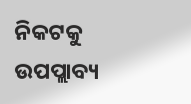ନିକଟକୁ ଉପପ୍ଲାବ୍ୟ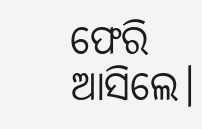ଫେରି ଆସିଲେ।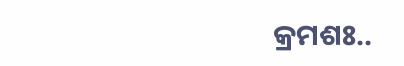କ୍ରମଶଃ..